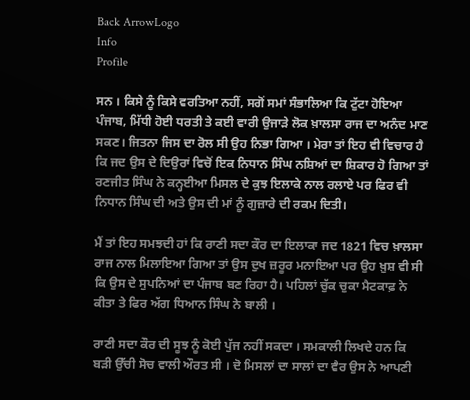Back ArrowLogo
Info
Profile

ਸਨ । ਕਿਸੇ ਨੂੰ ਕਿਸੇ ਵਰਤਿਆ ਨਹੀਂ, ਸਗੋਂ ਸਮਾਂ ਸੰਭਾਲਿਆ ਕਿ ਟੁੱਟਾ ਹੋਇਆ ਪੰਜਾਬ, ਮਿੱਧੀ ਹੋਈ ਧਰਤੀ ਤੇ ਕਈ ਵਾਰੀ ਉਜਾੜੇ ਲੋਕ ਖ਼ਾਲਸਾ ਰਾਜ ਦਾ ਅਨੰਦ ਮਾਣ ਸਕਣ। ਜਿਤਨਾ ਜਿਸ ਦਾ ਰੋਲ ਸੀ ਉਹ ਨਿਭਾ ਗਿਆ । ਮੇਰਾ ਤਾਂ ਇਹ ਵੀ ਵਿਚਾਰ ਹੈ ਕਿ ਜਦ ਉਸ ਦੇ ਦਿਉਰਾਂ ਵਿਚੋਂ ਇਕ ਨਿਧਾਨ ਸਿੰਘ ਨਸ਼ਿਆਂ ਦਾ ਸ਼ਿਕਾਰ ਹੋ ਗਿਆ ਤਾਂ ਰਣਜੀਤ ਸਿੰਘ ਨੇ ਕਨ੍ਹਈਆ ਮਿਸਲ ਦੇ ਕੁਝ ਇਲਾਕੇ ਨਾਲ ਰਲਾਏ ਪਰ ਫਿਰ ਵੀ ਨਿਧਾਨ ਸਿੰਘ ਦੀ ਅਤੇ ਉਸ ਦੀ ਮਾਂ ਨੂੰ ਗੁਜ਼ਾਰੇ ਦੀ ਰਕਮ ਦਿਤੀ।

ਮੈਂ ਤਾਂ ਇਹ ਸਮਝਦੀ ਹਾਂ ਕਿ ਰਾਣੀ ਸਦਾ ਕੌਰ ਦਾ ਇਲਾਕਾ ਜਦ 1821 ਵਿਚ ਖ਼ਾਲਸਾ ਰਾਜ ਨਾਲ ਮਿਲਾਇਆ ਗਿਆ ਤਾਂ ਉਸ ਦੁਖ ਜ਼ਰੂਰ ਮਨਾਇਆ ਪਰ ਉਹ ਖ਼ੁਸ਼ ਵੀ ਸੀ ਕਿ ਉਸ ਦੇ ਸੁਪਨਿਆਂ ਦਾ ਪੰਜਾਬ ਬਣ ਰਿਹਾ ਹੈ। ਪਹਿਲਾਂ ਚੁੱਕ ਚੁਕਾ ਮੈਟਕਾਫ਼ ਨੇ ਕੀਤਾ ਤੇ ਫਿਰ ਅੱਗ ਧਿਆਨ ਸਿੰਘ ਨੇ ਬਾਲੀ ।

ਰਾਣੀ ਸਦਾ ਕੌਰ ਦੀ ਸੂਝ ਨੂੰ ਕੋਈ ਪੁੱਜ ਨਹੀਂ ਸਕਦਾ । ਸਮਕਾਲੀ ਲਿਖਦੇ ਹਨ ਕਿ ਬੜੀ ਉੱਚੀ ਸੋਚ ਵਾਲੀ ਔਰਤ ਸੀ । ਦੋ ਮਿਸਲਾਂ ਦਾ ਸਾਲਾਂ ਦਾ ਵੈਰ ਉਸ ਨੇ ਆਪਣੀ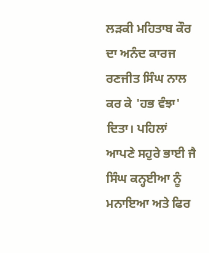ਲੜਕੀ ਮਹਿਤਾਬ ਕੌਰ ਦਾ ਅਨੰਦ ਕਾਰਜ ਰਣਜੀਤ ਸਿੰਘ ਨਾਲ ਕਰ ਕੇ 'ਹਭ ਵੰਝਾ' ਦਿਤਾ। ਪਹਿਲਾਂ ਆਪਣੇ ਸਹੁਰੇ ਭਾਈ ਜੈ ਸਿੰਘ ਕਨ੍ਹਈਆ ਨੂੰ ਮਨਾਇਆ ਅਤੇ ਫਿਰ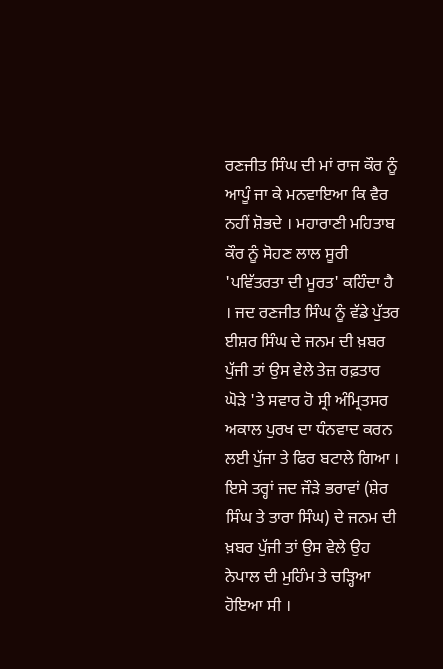ਰਣਜੀਤ ਸਿੰਘ ਦੀ ਮਾਂ ਰਾਜ ਕੌਰ ਨੂੰ ਆਪੂੰ ਜਾ ਕੇ ਮਨਵਾਇਆ ਕਿ ਵੈਰ ਨਹੀਂ ਸ਼ੋਭਦੇ । ਮਹਾਰਾਣੀ ਮਹਿਤਾਬ ਕੌਰ ਨੂੰ ਸੋਹਣ ਲਾਲ ਸੂਰੀ 'ਪਵਿੱਤਰਤਾ ਦੀ ਮੂਰਤ' ਕਹਿੰਦਾ ਹੈ । ਜਦ ਰਣਜੀਤ ਸਿੰਘ ਨੂੰ ਵੱਡੇ ਪੁੱਤਰ ਈਸ਼ਰ ਸਿੰਘ ਦੇ ਜਨਮ ਦੀ ਖ਼ਬਰ ਪੁੱਜੀ ਤਾਂ ਉਸ ਵੇਲੇ ਤੇਜ਼ ਰਫ਼ਤਾਰ ਘੋੜੇ 'ਤੇ ਸਵਾਰ ਹੋ ਸ੍ਰੀ ਅੰਮ੍ਰਿਤਸਰ ਅਕਾਲ ਪੁਰਖ ਦਾ ਧੰਨਵਾਦ ਕਰਨ ਲਈ ਪੁੱਜਾ ਤੇ ਫਿਰ ਬਟਾਲੇ ਗਿਆ । ਇਸੇ ਤਰ੍ਹਾਂ ਜਦ ਜੌੜੇ ਭਰਾਵਾਂ (ਸ਼ੇਰ ਸਿੰਘ ਤੇ ਤਾਰਾ ਸਿੰਘ) ਦੇ ਜਨਮ ਦੀ ਖ਼ਬਰ ਪੁੱਜੀ ਤਾਂ ਉਸ ਵੇਲੇ ਉਹ ਨੇਪਾਲ ਦੀ ਮੁਹਿੰਮ ਤੇ ਚੜ੍ਹਿਆ ਹੋਇਆ ਸੀ ।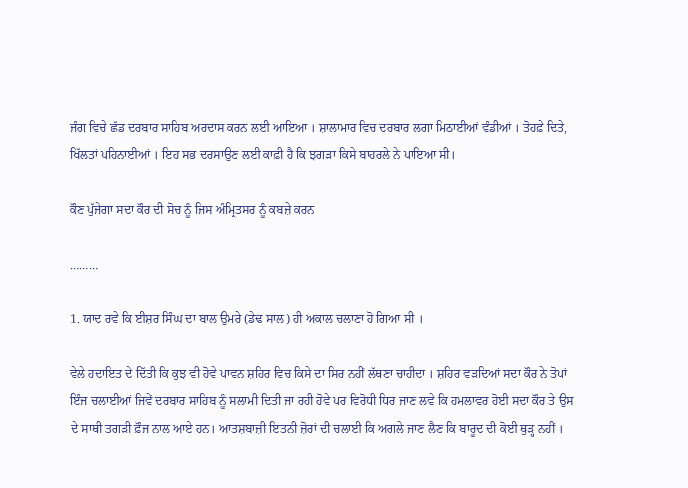ਜੰਗ ਵਿਚੇ ਛੱਡ ਦਰਬਾਰ ਸਾਹਿਬ ਅਰਦਾਸ ਕਰਨ ਲਈ ਆਇਆ । ਸ਼ਾਲਾਮਾਰ ਵਿਚ ਦਰਬਾਰ ਲਗਾ ਮਿਠਾਈਆਂ ਵੰਡੀਆਂ । ਤੋਹਫ਼ੇ ਦਿਤੇ, ਖਿੱਲਤਾਂ ਪਹਿਨਾਈਆਂ । ਇਹ ਸਭ ਦਰਸਾਉਣ ਲਈ ਕਾਫ਼ੀ ਹੈ ਕਿ ਝਗੜਾ ਕਿਸੇ ਬਾਹਰਲੇ ਨੇ ਪਾਇਆ ਸੀ।

ਕੌਣ ਪੁੱਜੇਗਾ ਸਦਾ ਕੌਰ ਦੀ ਸੋਚ ਨੂੰ ਜਿਸ ਅੰਮ੍ਰਿਤਸਰ ਨੂੰ ਕਬਜ਼ੇ ਕਰਨ

………

1. ਯਾਦ ਰਵੇ ਕਿ ਈਸ਼ਰ ਸਿੰਘ ਦਾ ਬਾਲ ਉਮਰੇ (ਡੇਢ ਸਾਲ) ਹੀ ਅਕਾਲ ਚਲਾਣਾ ਹੋ ਗਿਆ ਸੀ ।

ਵੇਲੇ ਹਦਾਇਤ ਦੇ ਦਿੱਤੀ ਕਿ ਕੁਝ ਵੀ ਹੋਵੇ ਪਾਵਨ ਸ਼ਹਿਰ ਵਿਚ ਕਿਸੇ ਦਾ ਸਿਰ ਨਹੀਂ ਲੱਥਣਾ ਚਾਹੀਦਾ । ਸ਼ਹਿਰ ਵੜਦਿਆਂ ਸਦਾ ਕੌਰ ਨੇ ਤੋਪਾਂ ਇੰਜ ਚਲਾਈਆਂ ਜਿਵੇਂ ਦਰਬਾਰ ਸਾਹਿਬ ਨੂੰ ਸਲਾਮੀ ਦਿਤੀ ਜਾ ਰਹੀ ਹੋਵੇ ਪਰ ਵਿਰੋਧੀ ਧਿਰ ਜਾਣ ਲਵੇ ਕਿ ਹਮਲਾਵਰ ਹੋਈ ਸਦਾ ਕੌਰ ਤੇ ਉਸ ਦੇ ਸਾਥੀ ਤਗੜੀ ਫ਼ੌਜ ਨਾਲ ਆਏ ਹਨ। ਆਤਸ਼ਬਾਜ਼ੀ ਇਤਨੀ ਜ਼ੋਰਾਂ ਦੀ ਚਲਾਈ ਕਿ ਅਗਲੇ ਜਾਣ ਲੈਣ ਕਿ ਬਾਰੂਦ ਦੀ ਕੋਈ ਥੁੜ੍ਹ ਨਹੀਂ ।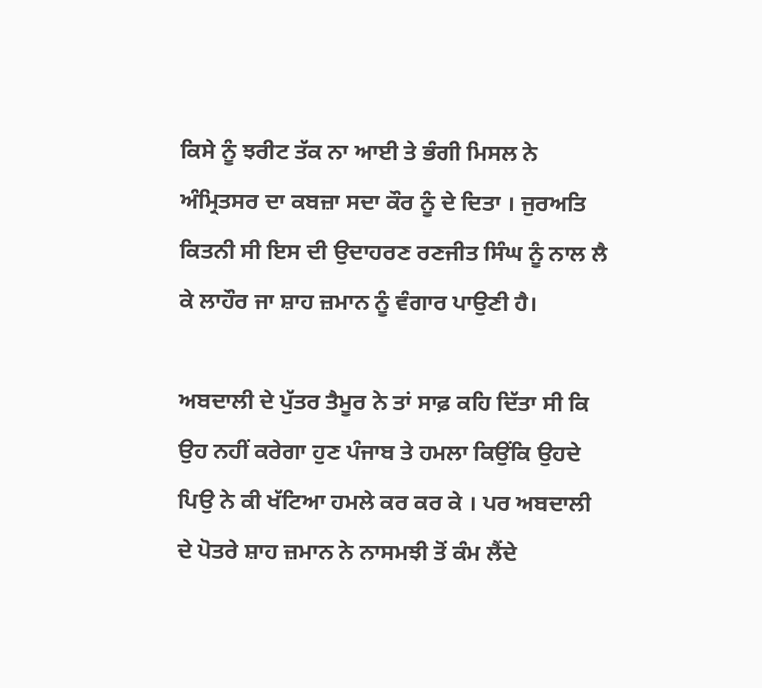ਕਿਸੇ ਨੂੰ ਝਰੀਟ ਤੱਕ ਨਾ ਆਈ ਤੇ ਭੰਗੀ ਮਿਸਲ ਨੇ ਅੰਮ੍ਰਿਤਸਰ ਦਾ ਕਬਜ਼ਾ ਸਦਾ ਕੌਰ ਨੂੰ ਦੇ ਦਿਤਾ । ਜੁਰਅਤਿ ਕਿਤਨੀ ਸੀ ਇਸ ਦੀ ਉਦਾਹਰਣ ਰਣਜੀਤ ਸਿੰਘ ਨੂੰ ਨਾਲ ਲੈ ਕੇ ਲਾਹੌਰ ਜਾ ਸ਼ਾਹ ਜ਼ਮਾਨ ਨੂੰ ਵੰਗਾਰ ਪਾਉਣੀ ਹੈ।

ਅਬਦਾਲੀ ਦੇ ਪੁੱਤਰ ਤੈਮੂਰ ਨੇ ਤਾਂ ਸਾਫ਼ ਕਹਿ ਦਿੱਤਾ ਸੀ ਕਿ ਉਹ ਨਹੀਂ ਕਰੇਗਾ ਹੁਣ ਪੰਜਾਬ ਤੇ ਹਮਲਾ ਕਿਉਂਕਿ ਉਹਦੇ ਪਿਉ ਨੇ ਕੀ ਖੱਟਿਆ ਹਮਲੇ ਕਰ ਕਰ ਕੇ । ਪਰ ਅਬਦਾਲੀ ਦੇ ਪੋਤਰੇ ਸ਼ਾਹ ਜ਼ਮਾਨ ਨੇ ਨਾਸਮਝੀ ਤੋਂ ਕੰਮ ਲੈਂਦੇ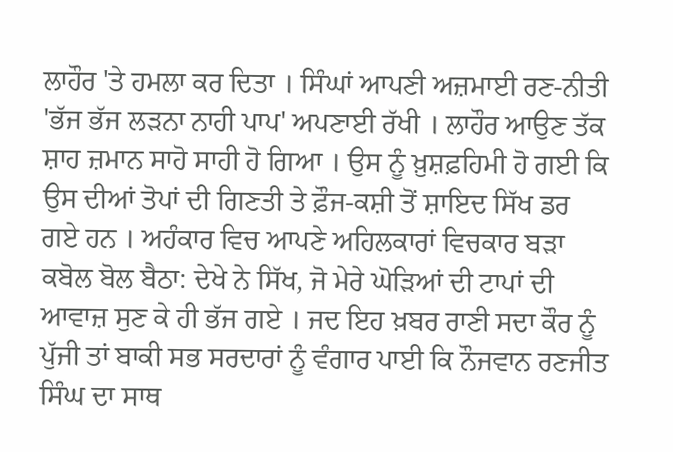ਲਾਹੌਰ 'ਤੇ ਹਮਲਾ ਕਰ ਦਿਤਾ । ਸਿੰਘਾਂ ਆਪਣੀ ਅਜ਼ਮਾਈ ਰਣ-ਨੀਤੀ 'ਭੱਜ ਭੱਜ ਲੜਨਾ ਨਾਹੀ ਪਾਪ' ਅਪਣਾਈ ਰੱਖੀ । ਲਾਹੌਰ ਆਉਣ ਤੱਕ ਸ਼ਾਹ ਜ਼ਮਾਨ ਸਾਹੋ ਸਾਹੀ ਹੋ ਗਿਆ । ਉਸ ਨੂੰ ਖ਼ੁਸ਼ਫ਼ਹਿਮੀ ਹੋ ਗਈ ਕਿ ਉਸ ਦੀਆਂ ਤੋਪਾਂ ਦੀ ਗਿਣਤੀ ਤੇ ਫ਼ੌਜ-ਕਸ਼ੀ ਤੋਂ ਸ਼ਾਇਦ ਸਿੱਖ ਡਰ ਗਏ ਹਨ । ਅਹੰਕਾਰ ਵਿਚ ਆਪਣੇ ਅਹਿਲਕਾਰਾਂ ਵਿਚਕਾਰ ਬੜਾ ਕਬੋਲ ਬੋਲ ਬੈਠਾ: ਦੇਖੇ ਨੇ ਸਿੱਖ, ਜੋ ਮੇਰੇ ਘੋੜਿਆਂ ਦੀ ਟਾਪਾਂ ਦੀ ਆਵਾਜ਼ ਸੁਣ ਕੇ ਹੀ ਭੱਜ ਗਏ । ਜਦ ਇਹ ਖ਼ਬਰ ਰਾਣੀ ਸਦਾ ਕੌਰ ਨੂੰ ਪੁੱਜੀ ਤਾਂ ਬਾਕੀ ਸਭ ਸਰਦਾਰਾਂ ਨੂੰ ਵੰਗਾਰ ਪਾਈ ਕਿ ਨੌਜਵਾਨ ਰਣਜੀਤ ਸਿੰਘ ਦਾ ਸਾਥ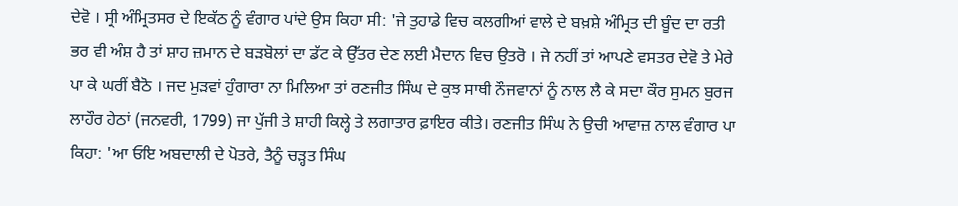ਦੇਵੋ । ਸ੍ਰੀ ਅੰਮ੍ਰਿਤਸਰ ਦੇ ਇਕੱਠ ਨੂੰ ਵੰਗਾਰ ਪਾਂਦੇ ਉਸ ਕਿਹਾ ਸੀ: 'ਜੇ ਤੁਹਾਡੇ ਵਿਚ ਕਲਗੀਆਂ ਵਾਲੇ ਦੇ ਬਖ਼ਸ਼ੇ ਅੰਮ੍ਰਿਤ ਦੀ ਬੂੰਦ ਦਾ ਰਤੀ ਭਰ ਵੀ ਅੰਸ਼ ਹੈ ਤਾਂ ਸ਼ਾਹ ਜ਼ਮਾਨ ਦੇ ਬੜਬੋਲਾਂ ਦਾ ਡੱਟ ਕੇ ਉੱਤਰ ਦੇਣ ਲਈ ਮੈਦਾਨ ਵਿਚ ਉਤਰੋ । ਜੇ ਨਹੀਂ ਤਾਂ ਆਪਣੇ ਵਸਤਰ ਦੇਵੋ ਤੇ ਮੇਰੇ ਪਾ ਕੇ ਘਰੀਂ ਬੈਠੋ । ਜਦ ਮੁੜਵਾਂ ਹੁੰਗਾਰਾ ਨਾ ਮਿਲਿਆ ਤਾਂ ਰਣਜੀਤ ਸਿੰਘ ਦੇ ਕੁਝ ਸਾਥੀ ਨੌਜਵਾਨਾਂ ਨੂੰ ਨਾਲ ਲੈ ਕੇ ਸਦਾ ਕੌਰ ਸੁਮਨ ਬੁਰਜ ਲਾਹੌਰ ਹੇਠਾਂ (ਜਨਵਰੀ, 1799) ਜਾ ਪੁੱਜੀ ਤੇ ਸ਼ਾਹੀ ਕਿਲ੍ਹੇ ਤੇ ਲਗਾਤਾਰ ਫ਼ਾਇਰ ਕੀਤੇ। ਰਣਜੀਤ ਸਿੰਘ ਨੇ ਉਚੀ ਆਵਾਜ਼ ਨਾਲ ਵੰਗਾਰ ਪਾ ਕਿਹਾ: 'ਆ ਓਇ ਅਬਦਾਲੀ ਦੇ ਪੋਤਰੇ, ਤੈਨੂੰ ਚੜ੍ਹਤ ਸਿੰਘ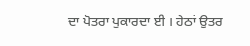ਦਾ ਪੋਤਰਾ ਪੁਕਾਰਦਾ ਈ । ਹੇਠਾਂ ਉਤਰ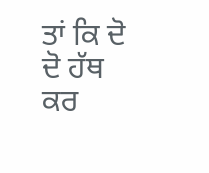ਤਾਂ ਕਿ ਦੋ ਦੋ ਹੱਥ ਕਰ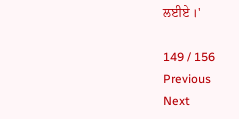ਲਈਏ ।'

149 / 156
Previous
Next